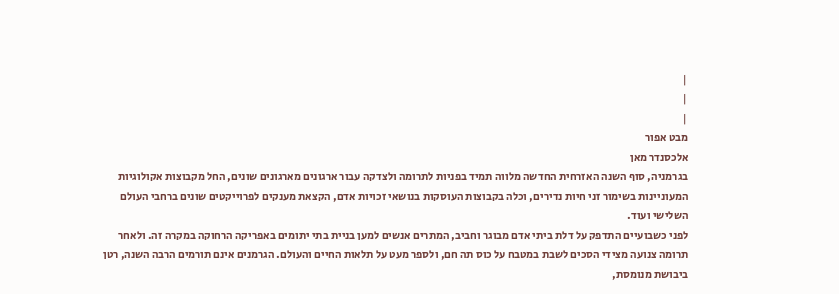|
|
|
מבט אפור
אלכסנדר מאן
בגרמניה, סוף השנה האזרחית החדשה מלווה תמיד בפניות לתרומה ולצדקה עבור ארגונים מארגונים שונים, החל מקבוצות אקולוגיות המעוניינות בשימור זני חיות נדירים, וכלה בקבוצות העוסקות בנושאי זכויות אדם, הקצאת מענקים לפרוייקטים שונים ברחבי העולם השלישי ועוד.
לפני כשבועיים התדפק על דלת ביתי אדם מבוגר וחביב, המתרים אנשים למען בניית בתי יתומים באפריקה הרחוקה במקרה זה. ולאחר תרומה צנועה מצידי הסכים לשבת במטבח על כוס תה חם, ולספר מעט על תלאות החיים והעולם. הגרמנים אינם תורמים הרבה השנה, רטן ביבושת מנומסת,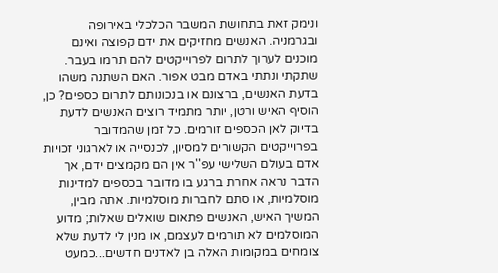ונימק זאת בתחושת המשבר הכלכלי באירופה ובגרמניה. האנשים מחזיקים את ידם קפוצה ואינם מוכנים לערוך לתרום לפרוייקטים להם תרמו בעבר. שתקתי ונתתי באדם מבט אפור. האם השתנה משהו בדעת האנשים, ברצונם או בנכונותם לתרום כספים? כן, הוסיף האיש ורטן, יותר מתמיד רוצים האנשים לדעת בדיוק לאן הכספים זורמים. כל זמן שהמדובר בפרוייקטים הקשורים למסיון, לכנסייה או לארגוני זכויות אדם בעולם השלישי עפ''ר אין הם מקמצים ידם, אך הדבר נראה אחרת ברגע בו מדובר בכספים למדינות מוסלמיות, או סתם לחברות מוסלמיות. אתה מבין, המשיך האיש, האנשים פתאום שואלים שאלות; מדוע המוסלמים לא תורמים לעצמם, או מנין לי לדעת שלא צומחים במקומות האלה בן לאדנים חדשים...כמעט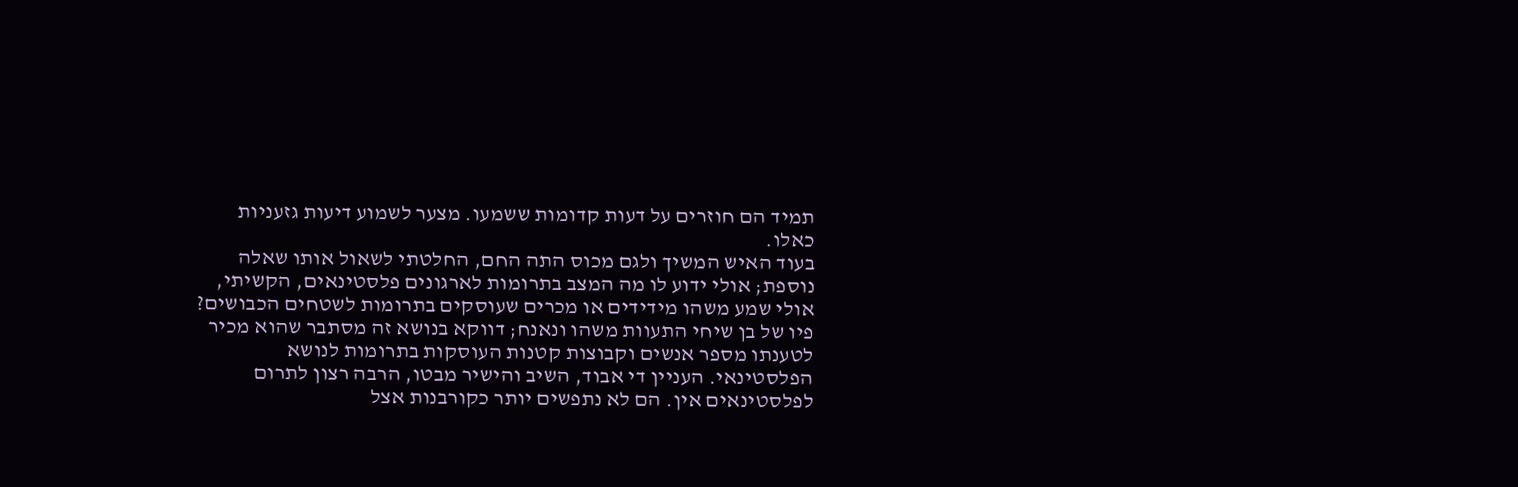תמיד הם חוזרים על דעות קדומות ששמעו. מצער לשמוע דיעות גזעניות כאלו.
בעוד האיש המשיך ולגם מכוס התה החם, החלטתי לשאול אותו שאלה נוספת; אולי ידוע לו מה המצב בתרומות לארגונים פלסטינאים, הקשיתי, אולי שמע משהו מידידים או מכרים שעוסקים בתרומות לשטחים הכבושים? פיו של בן שיחי התעוות משהו ונאנח; דווקא בנושא זה מסתבר שהוא מכיר לטענתו מספר אנשים וקבוצות קטנות העוסקות בתרומות לנושא הפלסטינאי. העניין די אבוד, השיב והישיר מבטו, הרבה רצון לתרום לפלסטינאים אין. הם לא נתפשים יותר כקורבנות אצל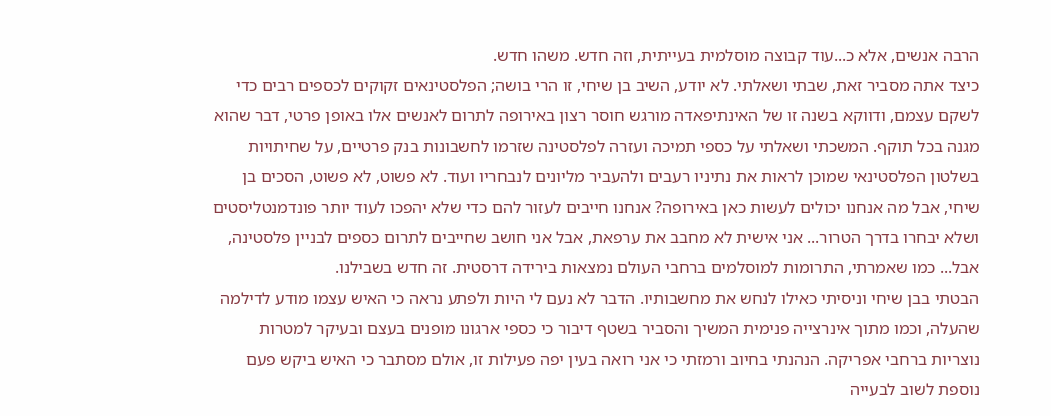הרבה אנשים, אלא כ...עוד קבוצה מוסלמית בעייתית, וזה חדש. משהו חדש.
כיצד אתה מסביר זאת, שבתי ושאלתי. לא יודע, השיב בן שיחי, זו הרי בושה; הפלסטינאים זקוקים לכספים רבים כדי לשקם עצמם, ודווקא בשנה זו של האינתיפאדה מורגש חוסר רצון באירופה לתרום לאנשים אלו באופן פרטי, דבר שהוא מגנה בכל תוקף. המשכתי ושאלתי על כספי תמיכה ועזרה לפלסטינה שזרמו לחשבונות בנק פרטיים, על שחיתויות בשלטון הפלסטינאי שמוכן לראות את נתיניו רעבים ולהעביר מליונים לנבחריו ועוד. לא פשוט, לא פשוט, הסכים בן שיחי, אבל מה אנחנו יכולים לעשות כאן באירופה? אנחנו חייבים לעזור להם כדי שלא יהפכו לעוד יותר פונדמנטליסטים ושלא יבחרו בדרך הטרור... אני אישית לא מחבב את ערפאת, אבל אני חושב שחייבים לתרום כספים לבניין פלסטינה, אבל... כמו שאמרתי, התרומות למוסלמים ברחבי העולם נמצאות בירידה דרסטית. זה חדש בשבילנו.
הבטתי בבן שיחי וניסיתי כאילו לנחש את מחשבותיו. הדבר לא נעם לי היות ולפתע נראה כי האיש עצמו מודע לדילמה שהעלה, וכמו מתוך אינרצייה פנימית המשיך והסביר בשטף דיבור כי כספי ארגונו מופנים בעצם ובעיקר למטרות נוצריות ברחבי אפריקה. הנהנתי בחיוב ורמזתי כי אני רואה בעין יפה פעילות זו, אולם מסתבר כי האיש ביקש פעם נוספת לשוב לבעייה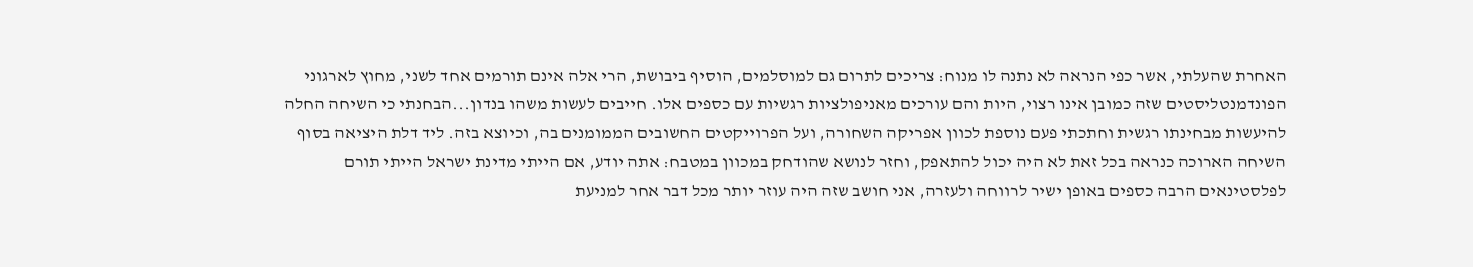האחרת שהעלתי, אשר כפי הנראה לא נתנה לו מנוח: צריכים לתרום גם למוסלמים, הוסיף ביבושת, הרי אלה אינם תורמים אחד לשני, מחוץ לארגוני הפונדמנטליסטים שזה כמובן אינו רצוי, היות והם עורכים מאניפולציות רגשיות עם כספים אלו. חייבים לעשות משהו בנדון...הבחנתי כי השיחה החלה להיעשות מבחינתו רגשית וחתכתי פעם נוספת לכוון אפריקה השחורה, ועל הפרוייקטים החשובים הממומנים בה, וכיוצא בזה. ליד דלת היציאה בסוף השיחה הארוכה כנראה בכל זאת לא היה יכול להתאפק, וחזר לנושא שהודחק במכוון במטבח: אתה יודע, אם הייתי מדינת ישראל הייתי תורם לפלסטינאים הרבה כספים באופן ישיר לרווחה ולעזרה, אני חושב שזה היה עוזר יותר מכל דבר אחר למניעת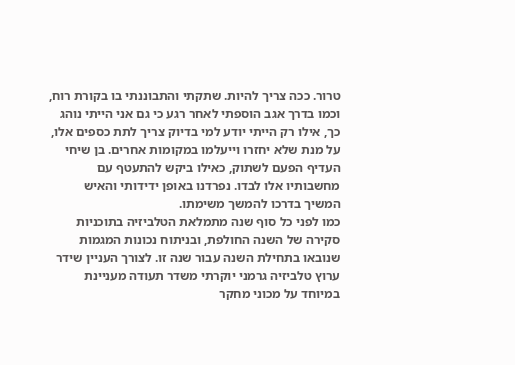טרור. ככה צריך להיות. שתקתי והתבוננתי בו בקורת רוח, וכמו בדרך אגב הוספתי לאחר רגע כי גם אני הייתי נוהג כך, אילו רק הייתי יודע למי בדיוק צריך לתת כספים אלו, על מנת שלא יחזרו וייעלמו במקומות אחרים. בן שיחי העדיף הפעם לשתוק, כאילו ביקש להתעטף עם מחשבותיו אלו לבדו. נפרדנו באופן ידידותי והאיש המשיך בדרכו להמשך משימתו.
כמו לפני כל סוף שנה מתמלאת הטלביזיה בתוכניות סקירה של השנה החולפת, ובניתוח נכונות המגמות שנובאו בתחילת השנה עבור שנה זו. לצורך העניין שידר ערוץ טלביזיה גרמני יוקרתי משדר תעודה מעניינת במיוחד על מכוני מחקר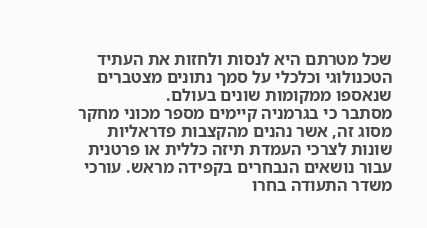שכל מטרתם היא לנסות ולחזות את העתיד הטכנולוגי וכלכלי על סמך נתונים מצטברים שנאספו ממקומות שונים בעולם.
מסתבר כי בגרמניה קיימים מספר מכוני מחקר מסוג זה, אשר נהנים מהקצבות פדראליות שונות לצרכי העמדת תיזה כללית או פרטנית עבור נושאים הנבחרים בקפידה מראש. עורכי משדר התעודה בחרו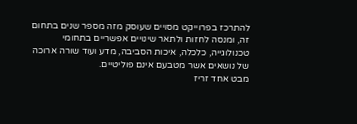להתרכז בפרוייקט מסויים שעוסק מזה מספר שנים בתחום זה, ומנסה לחזות ולתאר שינויים אפשריים בתחומי טכנולוגייה, כלכלה, איכות הסביבה, מדע ועוד שורה ארוכה של נושאים אשר מטבעם אינם פוליטיים.
מבט אחד זריז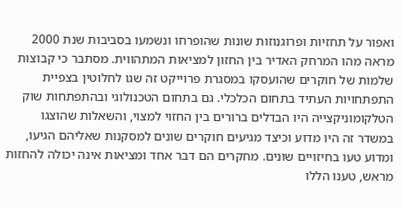ואפור על תחזיות ופרוגנוזות שונות שהופרחו ונשמעו בסביבות שנת 2000 מראה מהו המרחק האדיר בין החזון למציאות המתהווית. מסתבר כי קבוצות שלמות של חוקרים שהועסקו במסגרת פרוייקט זה שגו לחלוטין בצפיית התפתחויות העתיד בתחום הכלכלי. גם בתחום הטכנולוגי ובהתפתחות שוק הטלקומוניקצייה היו הבדלים ברורים בין החזוי למצוי, והשאלות שהוצגו במשדר זה היו מדוע וכיצד מגיעים חוקרים שונים למסקנות שאליהם הגיעו, ומדוע טעו בחיזויים שונים. מחקרים הם דבר אחד ומציאות אינה יכולה להחזות מראש, טענו הללו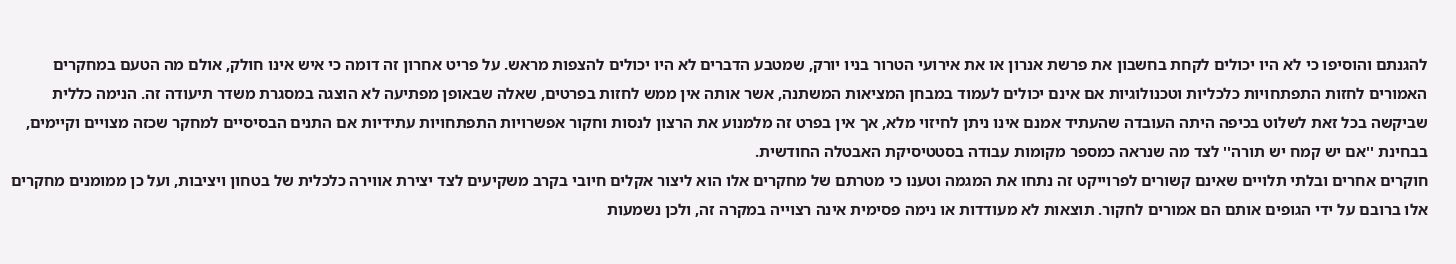להגנתם והוסיפו כי לא היו יכולים לקחת בחשבון את פרשת אנרון או את אירועי הטרור בניו יורק, שמטבע הדברים לא היו יכולים להצפות מראש. על פריט אחרון זה דומה כי איש אינו חולק, אולם מה הטעם במחקרים האמורים לחזות התפתחויות כלכליות וטכנולוגיות אם אינם יכולים לעמוד במבחן המציאות המשתנה, אשר אותה אין ממש לחזות בפרטים, שאלה שבאופן מפתיעה לא הוצגה במסגרת משדר תיעודה זה. הנימה כללית שביקשה בכל זאת לשלוט בכיפה היתה העובדה שהעתיד אמנם אינו ניתן לחיזוי מלא, אך אין בפרט זה מלמנוע את הרצון לנסות וחקור אפשרויות התפתחויות עתידיות אם התנים הבסיסיים למחקר שכזה מצויים וקיימים, בבחינת ''אם יש קמח יש תורה'' לצד מה שנראה כמספר מקומות עבודה בסטטיסיקת האבטלה החודשית.
חוקרים אחרים ובלתי תלויים שאינם קשורים לפרוייקט זה נתחו את המגמה וטענו כי מטרתם של מחקרים אלו הוא ליצור אקלים חיובי בקרב משקיעים לצד יצירת אווירה כלכלית של בטחון ויציבות, ועל כן ממומנים מחקרים אלו ברובם על ידי הגופים אותם הם אמורים לחקור. תוצאות לא מעודדות או נימה פסימית אינה רצוייה במקרה זה, ולכן נשמעות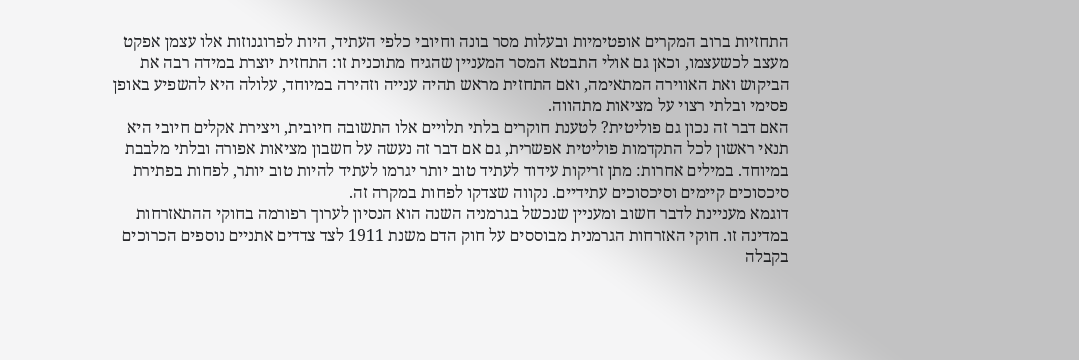התחזיות ברוב המקרים אופטימיות ובעלות מסר בונה וחיובי כלפי העתיד, היות לפרוגנוזות אלו עצמן אפקט מעצב לכשעצמו, וכאן גם אולי התבטא המסר המעניין שהגיח מתוכנית זו: התחזית יוצרת במידה רבה את הביקוש ואת האווירה המתאימה, ואם התחזית מראש תהיה ענייה וזהירה במיוחד, עלולה היא להשפיע באופן פסימי ובלתי רצוי על מציאות מתהווה.
האם דבר זה נכון גם פוליטית? לטענת חוקרים בלתי תלויים אלו התשובה חיובית, ויצירת אקלים חיובי היא תנאי ראשון לכל התקדמות פוליטית אפשרית, גם אם דבר זה נעשה על חשבון מציאות אפורה ובלתי מלבבת במיוחד. במילים אחרות: מתן זריקות עידוד לעתיד טוב יותר יגרמו לעתיד להיות טוב יותר, לפחות בפתירת סיכסוכים קיימים וסיכסוכים עתידיים. נקווה שצדקו לפחות במקרה זה.
דוגמא מעניינת לדבר חשוב ומעניין שנכשל בגרמניה השנה הוא הנסיון לערוך רפורמה בחוקי ההתאזרחות במדינה זו. חוקי האזרחות הגרמנית מבוססים על חוק הדם משנת 1911 לצד צדדים אתניים נוספים הכרוכים בקבלה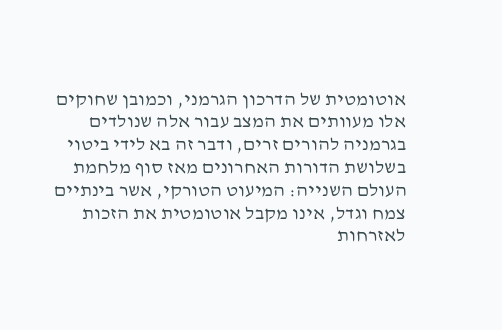אוטומטית של הדרכון הגרמני, וכמובן שחוקים אלו מעוותים את המצב עבור אלה שנולדים בגרמניה להורים זרים, ודבר זה בא לידי ביטוי בשלושת הדורות האחרונים מאז סוף מלחמת העולם השנייה: המיעוט הטורקי, אשר בינתיים צמח וגדל, אינו מקבל אוטומטית את הזכות לאזרחות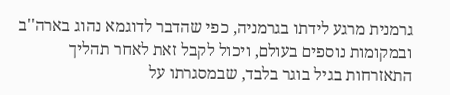גרמנית מרגע לידתו בגרמניה, כפי שהדבר לדוגמא נהוג בארה''ב ובמקומות נוספים בעולם, ויכול לקבל זאת לאחר תהליך התאזרחות בגיל בוגר בלבד, שבמסגרתו על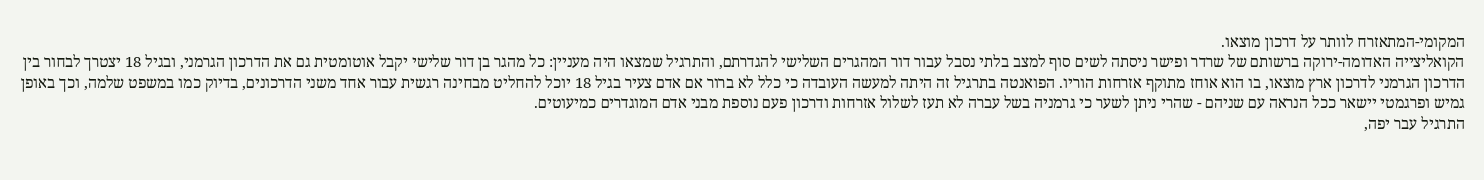המקומי-המתאזרח לוותר על דרכון מוצאו.
הקואליצייה האדומה-ירוקה ברשותם של שרדר ופישר ניסתה לשים סוף למצב בלתי נסבל עבור דור המהגרים השלישי להגדרתם, והתרגיל שמצאו היה מעניין: כל מהגר בן דור שלישי יקבל אוטומטית גם את הדרכון הגרמני, ובגיל 18 יצטרך לבחור בין הדרכון הגרמני לדרכון ארץ מוצאו, בו הוא אוחז מתוקף אזרחות הוריו. הפואנטה בתרגיל זה היתה למעשה העובדה כי כלל לא ברור אם אדם צעיר בגיל 18 יוכל להחליט מבחינה רגשית עבור אחד משני הדרכונים, בדיוק כמו במשפט שלמה, וכך באופן גמיש ופרגמטי יישאר ככל הנראה עם שניהם - שהרי ניתן לשער כי גרמניה בשל עברה לא תעז לשלול אזרחות ודרכון פעם נוספת מבני אדם המוגדרים כמיעוטים.
התרגיל עבר יפה,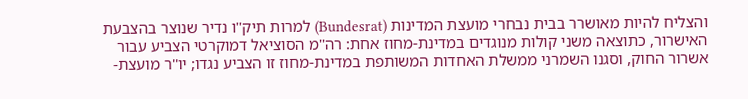והצליח להיות מאושרר בבית נבחרי מועצת המדינות (Bundesrat) למרות תיק''ו נדיר שנוצר בהצבעת האישרור, כתוצאה משני קולות מנוגדים במדינת-מחוז אחת: רה''מ הסוציאל דמוקרטי הצביע עבור אשרור החוק, וסגנו השמרני ממשלת האחדות המשותפת במדינת-מחוז זו הצביע נגדו; יו''ר מועצת-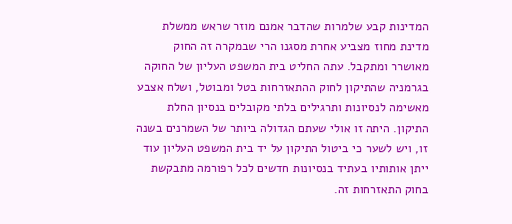המדינות קבע שלמרות שהדבר אמנם מוזר שראש ממשלת מדינת מחוז מצביע אחרת מסגנו הרי שבמקרה זה החוק מאושרר ומתקבל. עתה החליט בית המשפט העליון של החוקה בגרמניה שהתיקון לחוק ההתאזרחות בטל ומבוטל, ושלח אצבע מאשימה לנסיונות ותרגילים בלתי מקובלים בנסיון החלת התיקון. היתה זו אולי שעתם הגדולה ביותר של השמרנים בשנה זו, ויש לשער כי ביטול התיקון על יד בית המשפט העליון עוד ייתן אותותיו בעתיד בנסיונות חדשים לכל רפורמה מתבקשת בחוק התאזרחות זה.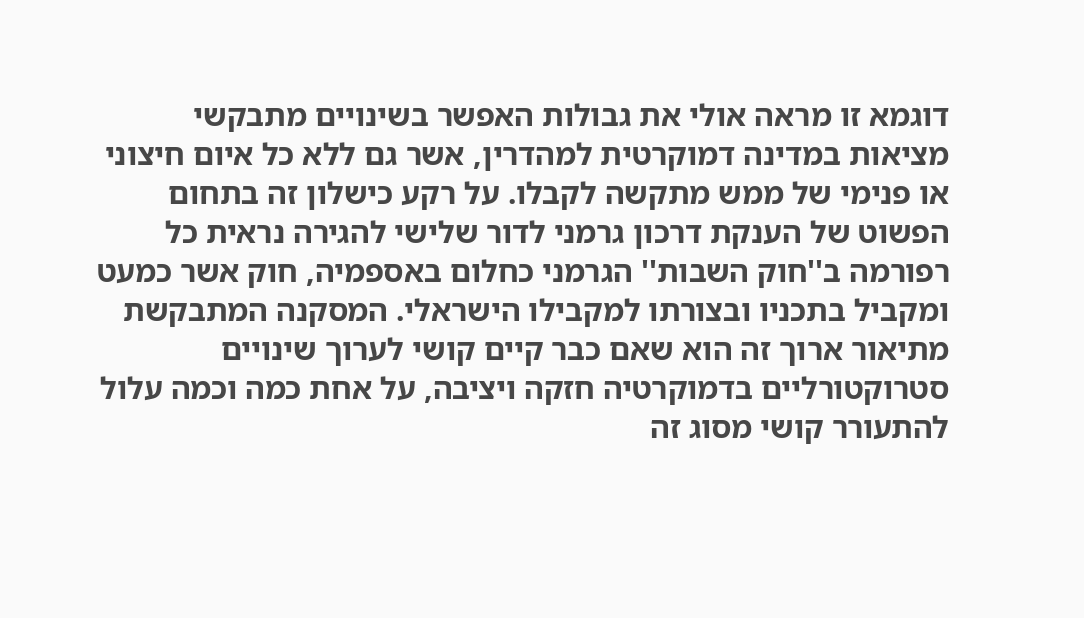דוגמא זו מראה אולי את גבולות האפשר בשינויים מתבקשי מציאות במדינה דמוקרטית למהדרין, אשר גם ללא כל איום חיצוני או פנימי של ממש מתקשה לקבלו. על רקע כישלון זה בתחום הפשוט של הענקת דרכון גרמני לדור שלישי להגירה נראית כל רפורמה ב''חוק השבות'' הגרמני כחלום באספמיה, חוק אשר כמעט ומקביל בתכניו ובצורתו למקבילו הישראלי. המסקנה המתבקשת מתיאור ארוך זה הוא שאם כבר קיים קושי לערוך שינויים סטרוקטורליים בדמוקרטיה חזקה ויציבה, על אחת כמה וכמה עלול להתעורר קושי מסוג זה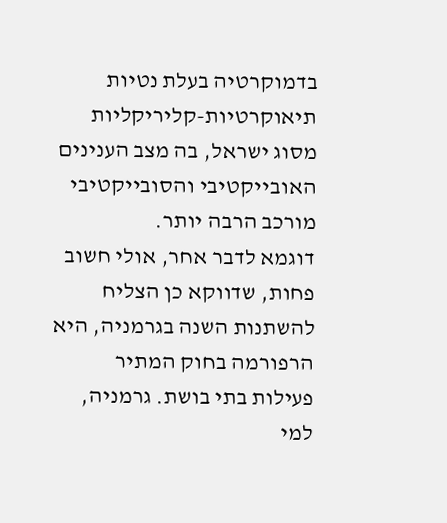בדמוקרטיה בעלת נטיות תיאוקרטיות-קליריקליות מסוג ישראל, בה מצב הענינים האובייקטיבי והסובייקטיבי מורכב הרבה יותר.
דוגמא לדבר אחר, אולי חשוב פחות, שדווקא כן הצליח להשתנות השנה בגרמניה, היא הרפורמה בחוק המתיר פעילות בתי בושת. גרמניה, למי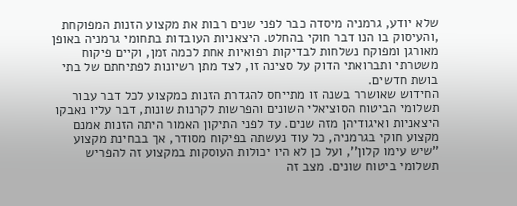שלא יודע, גרמניה מיסדה כבר לפני שנים רבות את מקצוע הזנות המפוקחת ,והעיסוק בו הנו דבר חוקי בהחלט. היצאניות העובדות בתחומי גרמניה באופן מאורגן ומפוקח נשלחות לבדיקות רפואיות אחת לכמה זמן, וקיים פיקוח משטרתי ותברואתי הדוק על סצינה זו, לצד מתן רשיונות לפתיחתם של בתי בושת חדשים.
החידוש שאושרר בשנה זו מתייחס להגדרת הזנות כמקצוע לכל דבר עבור תשלומי הביטוח הסוציאלי השונים והפרשות לקרנות שונות, דבר עליו נאבקו היצאניות ואיגודיהן מזה שנים. עד לפני התיקון האמור היתה הזנות אמנם מקצוע חוקי בגרמניה, כל עוד נעשתה בפיקוח מסודר, אך בבחינת מקצוע ''שיש עימו קלון'', ועל כן לא היו יכולות העוסקות במקצוע זה להפריש תשלומי ביטוח שונים. מצב זה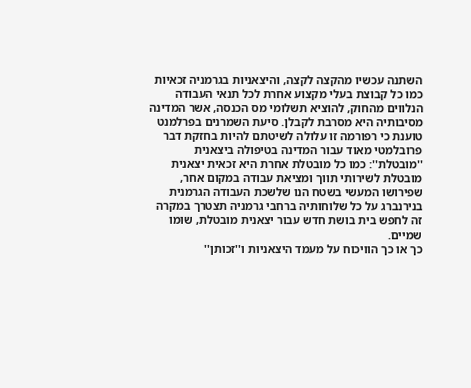השתנה עכשיו מהקצה לקצה, והיצאניות בגרמניה זכאיות כמו כל קבוצת בעלי מקצוע אחרת לכל תנאי העבודה הנלווים מהחוק, להוציא תשלומי מס הכנסה, אשר המדינה מסיבותיה היא מסרבת לקבלן. סיעת השמרנים בפרלמנט טוענת כי רפורמה זו עלולה לשיטתם להיות בחזקת דבר פרובלמטי מאוד עבור המדינה בטיפולה ביצאנית ''מובטלת'': כמו כל מובטלת אחרת היא זכאית יצאנית מובטלת לשירותי תווך ומציאת עבודה במקום אחר, שפירושו המעשי בשטח הנו שלשכת העבודה הגרמנית בנירנברג על כל שלוחותיה ברחבי גרמניה תצטרך במקרה זה לחפש בית בושת חדש עבור יצאנית מובטלת, שומו שמיים.
כך או כך הוויכוח על מעמד היצאניות ו''זכותן''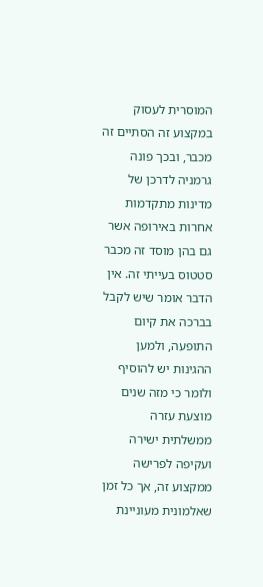המוסרית לעסוק במקצוע זה הסתיים זה מכבר, ובכך פונה גרמניה לדרכן של מדינות מתקדמות אחרות באירופה אשר גם בהן מוסד זה מכבר סטטוס בעייתי זה. אין הדבר אומר שיש לקבל בברכה את קיום התופעה, ולמען ההגינות יש להוסיף ולומר כי מזה שנים מוצעת עזרה ממשלתית ישירה ועקיפה לפרישה ממקצוע זה, אך כל זמן שאלמונית מעוניינת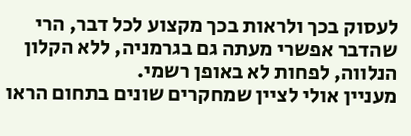לעסוק בכך ולראות בכך מקצוע לכל דבר, הרי שהדבר אפשרי מעתה גם בגרמניה, ללא הקלון הנלווה, לפחות לא באופן רשמי.
מעניין אולי לציין שמחקרים שונים בתחום הראו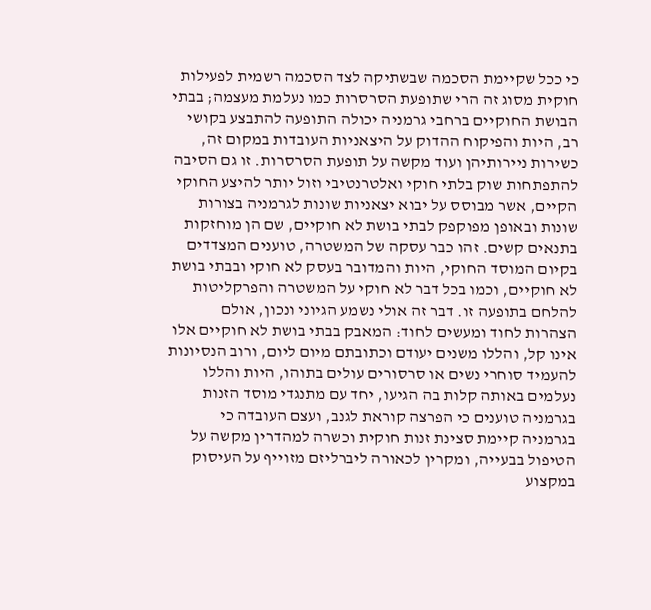כי ככל שקיימת הסכמה שבשתיקה לצד הסכמה רשמית לפעילות חוקית מסוג זה הרי שתופעת הסרסרות כמו נעלמת מעצמה; בבתי הבושת החוקיים ברחבי גרמניה יכולה התופעה להתבצע בקושי רב, היות והפיקוח ההדוק על היצאניות העובדות במקום זה, כשירות ניירותיהן ועוד מקשה על תופעת הסרסרות. זו גם הסיבה להתפתחות שוק בלתי חוקי ואלטרנטיבי וזול יותר להיצע החוקי הקיים, אשר מבוסס על יבוא יצאניות שונות לגרמניה בצורות שונות ובאופן מפוקפק לבתי בושת לא חוקיים, שם הן מוחזקות בתנאים קשים. זהו כבר עסקה של המשטרה, טוענים המצדדים בקיום המוסד החוקי, היות והמדובר בעסק לא חוקי ובבתי בושת לא חוקיים, וכמו בכל דבר לא חוקי על המשטרה והפרקליטות להלחם בתופעה זו. דבר זה אולי נשמע הגיוני ונכון, אולם הצהרות לחוד ומעשים לחוד: המאבק בבתי בושת לא חוקיים אלו אינו קל, והללו משנים יעודם וכתובתם מיום ליום, ורוב הנסיונות להעמיד סוחרי נשים או סרסורים עולים בתוהו, היות והללו נעלמים באותה קלות בה הגיעו, יחד עם מתנגדי מוסד הזנות בגרמניה טוענים כי הפרצה קוראת לגנב, ועצם העובדה כי בגרמניה קיימת סצינת זנות חוקית וכשרה למהדרין מקשה על הטיפול בבעייה, ומקרין לכאורה ליברליזם מזוייף על העיסוק במקצוע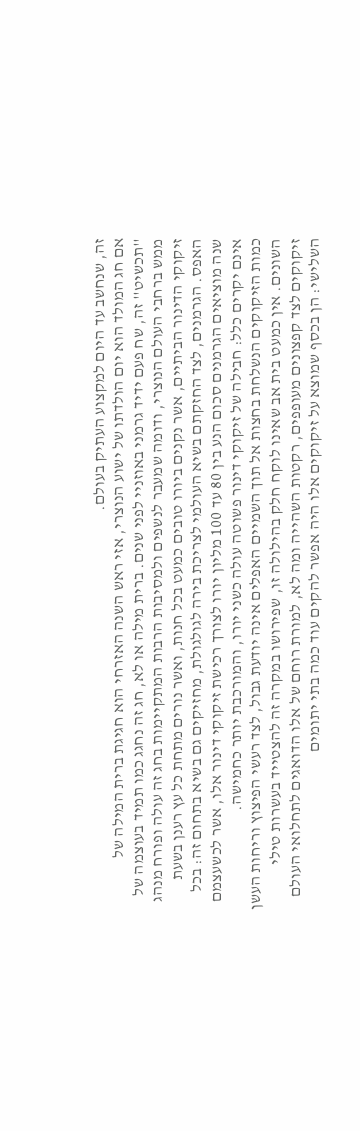זה, שנחשב עד היום למקצוע העתיק בעולם.
אם חג המולד הוא יום הולדתו של ישוע הנוצרי, אזי ראש השנה האזרחי הוא חגיגת ברית המילה של ''תכשיט'' זה, שח פעם ידיד גרמני באוזניי לפני שנים. ברית מילה או לא, חג זה נחגג כמו תמיד בעוצמה של ממש ברחבי העולם הנוצרי, ודומה שמעבר לנשפים ולמסיבות הרבות המתקיימות בחג זה עולה ופורח מנהג זיקוקי הדינור הביתיים, אשר נקנים ביורו טובים כמעט בכל חנות, ואשר נורים מתחת כל עץ רענן בשעת האפס. הגרמנים, לצד החזקתם בשיא העולמי לצריכת בירה לגולגולת, מחזיקים גם בשיא בתחום זה: בכל שנה מוציאים הגרמנים סכום הנע בין 80 עד 100 מליון יורו לצורך רכישת זיקוקי דינור אלו, אשר לכשעצמם אינם יקרים כלל: חבילה של זיקוקי דינור פשוטה עולה כשני יורו, והמורכבת יותר כחמישה.
כמות הזיקוקים הנשלחת בחצות אל תוך השמיים האפלים אינה יודעת גבול, לצד רעשי הפיצוץ וריחות העשן השונים. אין כמעט בית אב שאינו לוקח חלק בהילולה זו, שפירושו במקרה זה להצטייד בעשרות טילי זיקוקים לצד קפצונים מעופפים, רקטות השהייה ומה לא, למורת רוחם של אלו הדואגים לתחלואי העולם השלישי: הן בכסף שמוצא על זיקוקים אלו היה אפשר להקים עוד כמה בתי יתומים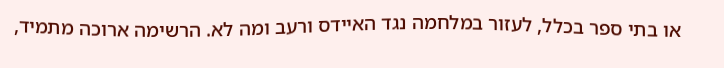או בתי ספר בכלל, לעזור במלחמה נגד האיידס ורעב ומה לא. הרשימה ארוכה מתמיד,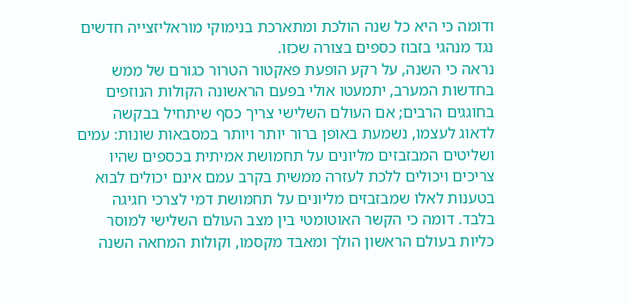ודומה כי היא כל שנה הולכת ומתארכת בנימוקי מוראליזצייה חדשים נגד מנהגי בזבוז כספים בצורה שכזו.
נראה כי השנה, על רקע הופעת פאקטור הטרור כגורם של ממש בחדשות המערב, יתמעטו אולי בפעם הראשונה הקולות הנוזפים בחוגגים הרבים; אם העולם השלישי צריך כסף שיתחיל בבקשה לדאוג לעצמו, נשמעת באופן ברור יותר ויותר במסבאות שונות: עמים ושליטים המבזבזים מליונים על תחמושת אמיתית בכספים שהיו צריכים ויכולים ללכת לעזרה ממשית בקרב עמם אינם יכולים לבוא בטענות לאלו שמבזבזים מליונים על תחמושת דמי לצרכי חגיגה בלבד. דומה כי הקשר האוטומטי בין מצב העולם השלישי למוסר כליות בעולם הראשון הולך ומאבד מקסמו, וקולות המחאה השנה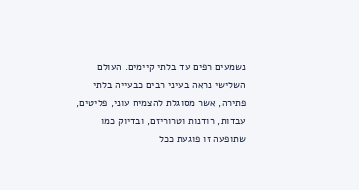נשמעים רפים עד בלתי קיימים. העולם השלישי נראה בעיני רבים כבעייה בלתי פתירה, אשר מסוגלת להצמיח עוני, פליטים, עבדות, רודנות וטרוריזם, ובדיוק כמו שתופעה זו פוגעת ככל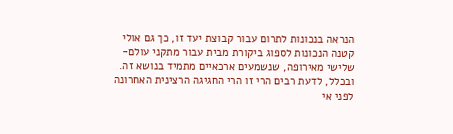הנראה בנכונות לתרום עבור קבוצת יעד זו, כך גם אולי קטנה הנכונות לספוג ביקורת מבית עבור מתקני עולם-שלישי מאירופה, שנשמעים ארכאיים מתמיד בנושא זה.
ובכלל, לדעת רבים הרי זו הרי החגיגה הרצינית האחרונה לפני אי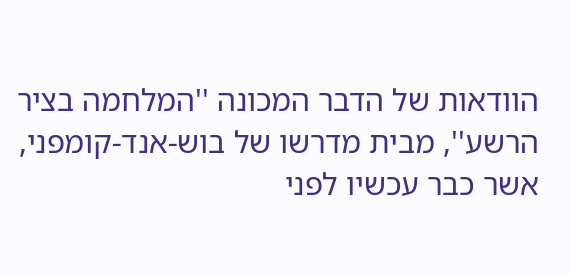הוודאות של הדבר המכונה ''המלחמה בציר הרשע'', מבית מדרשו של בוש-אנד-קומפני, אשר כבר עכשיו לפני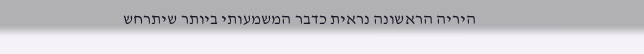היריה הראשונה נראית כדבר המשמעותי ביותר שיתרחש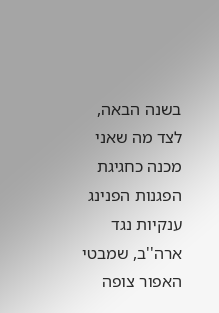בשנה הבאה, לצד מה שאני מכנה כחגיגת הפגנות הפנינג ענקיות נגד ארה''ב, שמבטי האפור צופה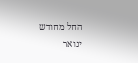החל מחודש ינואר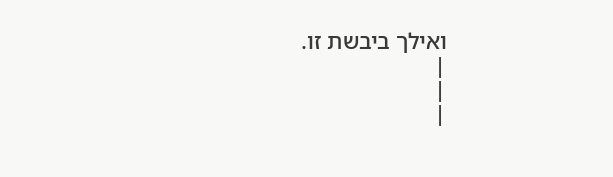ואילך ביבשת זו.
|
|
|